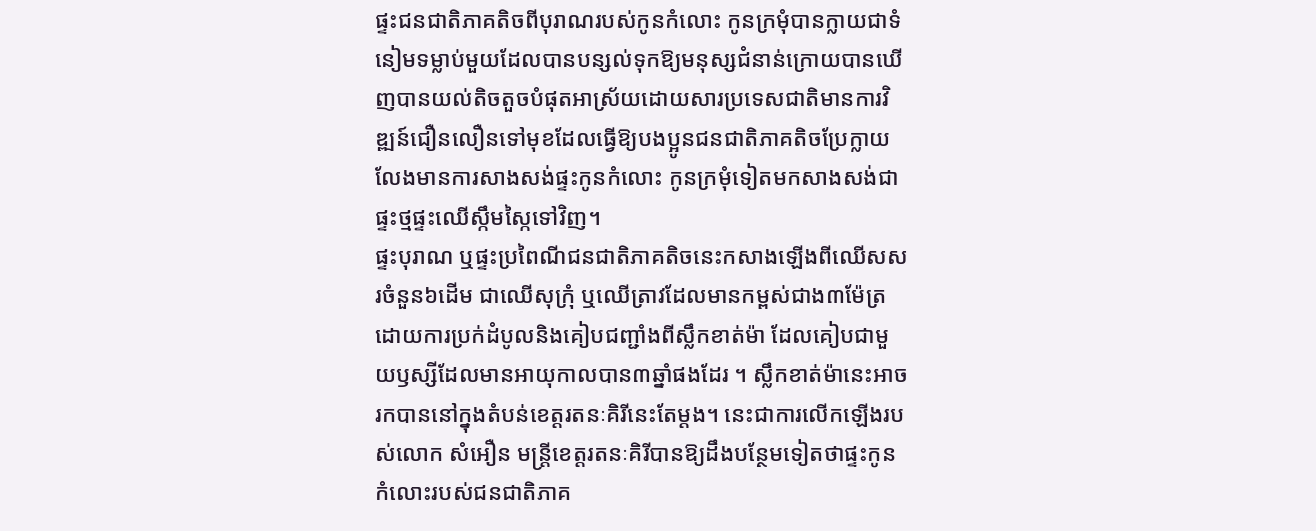ផ្ទះជនជាតិភាគតិចពីបុរាណរបស់កូនកំលោះ កូនក្រមុំបានក្លាយជាទំនៀមទម្លាប់មួយដែលបានបន្សល់ទុកឱ្យមនុស្សជំនាន់ក្រោយបានឃើញបានយល់តិចតួចបំផុតអាស្រ័យដោយសារប្រទេសជាតិមានការវិឌ្ឍន៍ជឿនលឿនទៅមុខដែលធ្វើឱ្យបងប្អូនជនជាតិភាគតិចប្រែក្លាយលែងមានការសាងសង់ផ្ទះកូនកំលោះ កូនក្រមុំទៀតមកសាងសង់ជាផ្ទះថ្មផ្ទះឈើស្កឹមស្កៃទៅវិញ។
ផ្ទះបុរាណ ឬផ្ទះប្រពៃណីជនជាតិភាគតិចនេះកសាងឡើងពីឈើសសរចំនួន៦ដើម ជាឈើសុក្រុំ ឬឈើត្រាវដែលមានកម្ពស់ជាង៣ម៉ែត្រដោយការប្រក់ដំបូលនិងគៀបជញ្ជាំងពីស្លឹកខាត់ម៉ា ដែលគៀបជាមួយឫស្សីដែលមានអាយុកាលបាន៣ឆ្នាំផងដែរ ។ ស្លឹកខាត់ម៉ានេះអាចរកបាននៅក្នុងតំបន់ខេត្តរតនៈគិរីនេះតែម្តង។ នេះជាការលើកឡើងរបស់លោក សំអឿន មន្ត្រីខេត្តរតនៈគិរីបានឱ្យដឹងបន្ថែមទៀតថាផ្ទះកូនកំលោះរបស់ជនជាតិភាគ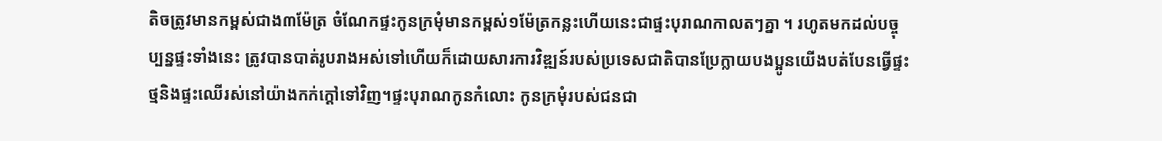តិចត្រូវមានកម្ពស់ជាង៣ម៉ែត្រ ចំណែកផ្ទះកូនក្រមុំមានកម្ពស់១ម៉ែត្រកន្លះហើយនេះជាផ្ទះបុរាណកាលតៗគ្នា ។ រហូតមកដល់បច្ចុប្បន្នផ្ទះទាំងនេះ ត្រូវបានបាត់រូបរាងអស់ទៅហើយក៏ដោយសារការវិឌ្ឍន៍របស់ប្រទេសជាតិបានប្រែក្លាយបងប្អូនយើងបត់បែនធ្វើផ្ទះថ្មនិងផ្ទះឈើរស់នៅយ៉ាងកក់ក្តៅទៅវិញ។ផ្ទះបុរាណកូនកំលោះ កូនក្រមុំរបស់ជនជា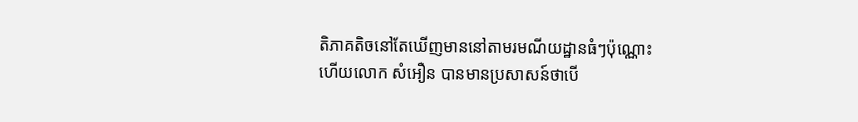តិភាគតិចនៅតែឃើញមាននៅតាមរមណីយដ្ឋានធំៗប៉ុណ្ណោះ ហើយលោក សំអឿន បានមានប្រសាសន៍ថាបើ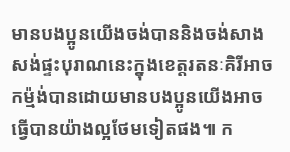មានបងប្អូនយើងចង់បាននិងចង់សាងសង់ផ្ទះបុរាណនេះក្នុងខេត្តរតនៈគិរីអាចកម្ម៉ង់បានដោយមានបងប្អូនយើងអាចធ្វើបានយ៉ាងល្អថែមទៀតផង៕ ក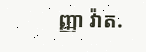ញ្ញា វ៉ាត.